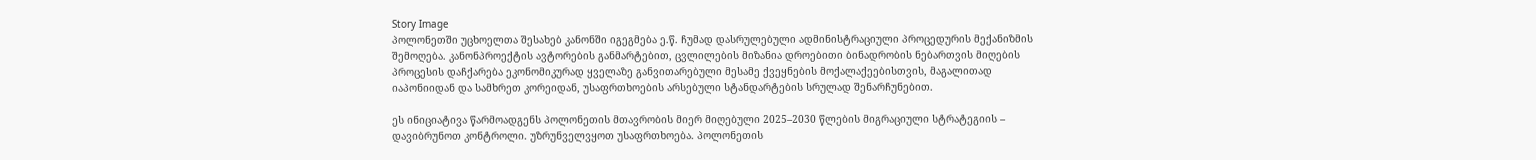Story Image
პოლონეთში უცხოელთა შესახებ კანონში იგეგმება ე.წ. ჩუმად დასრულებული ადმინისტრაციული პროცედურის მექანიზმის შემოღება. კანონპროექტის ავტორების განმარტებით, ცვლილების მიზანია დროებითი ბინადრობის ნებართვის მიღების პროცესის დაჩქარება ეკონომიკურად ყველაზე განვითარებული მესამე ქვეყნების მოქალაქეებისთვის, მაგალითად იაპონიიდან და სამხრეთ კორეიდან, უსაფრთხოების არსებული სტანდარტების სრულად შენარჩუნებით.

ეს ინიციატივა წარმოადგენს პოლონეთის მთავრობის მიერ მიღებული 2025–2030 წლების მიგრაციული სტრატეგიის – დავიბრუნოთ კონტროლი. უზრუნველვყოთ უსაფრთხოება. პოლონეთის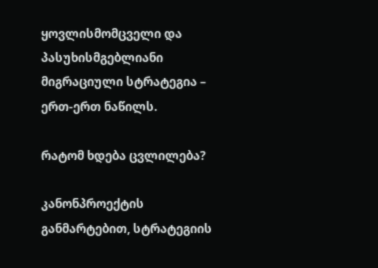ყოვლისმომცველი და პასუხისმგებლიანი მიგრაციული სტრატეგია – ერთ-ერთ ნაწილს.

რატომ ხდება ცვლილება?

კანონპროექტის განმარტებით, სტრატეგიის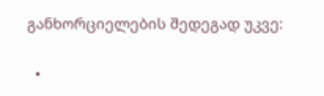განხორციელების შედეგად უკვე:

  •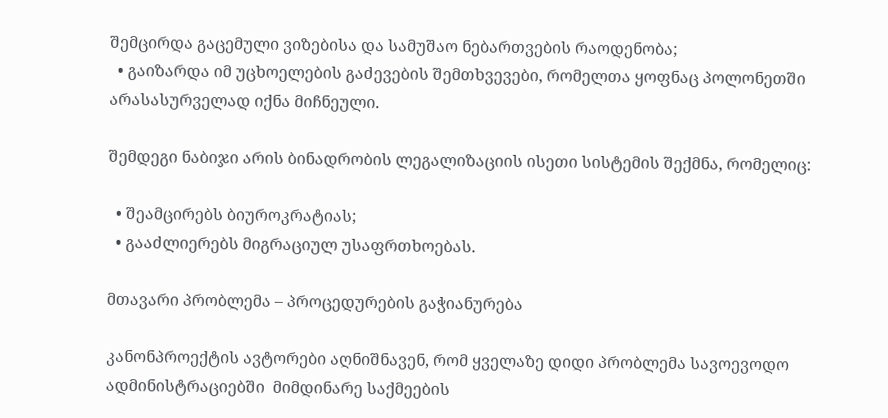შემცირდა გაცემული ვიზებისა და სამუშაო ნებართვების რაოდენობა;
  • გაიზარდა იმ უცხოელების გაძევების შემთხვევები, რომელთა ყოფნაც პოლონეთში არასასურველად იქნა მიჩნეული.

შემდეგი ნაბიჯი არის ბინადრობის ლეგალიზაციის ისეთი სისტემის შექმნა, რომელიც:

  • შეამცირებს ბიუროკრატიას;
  • გააძლიერებს მიგრაციულ უსაფრთხოებას.

მთავარი პრობლემა – პროცედურების გაჭიანურება

კანონპროექტის ავტორები აღნიშნავენ, რომ ყველაზე დიდი პრობლემა სავოევოდო ადმინისტრაციებში  მიმდინარე საქმეების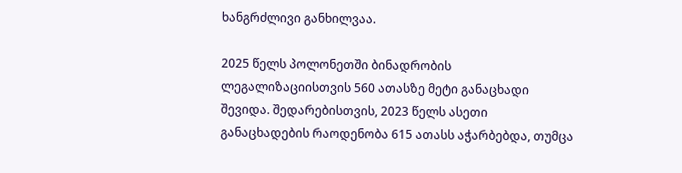ხანგრძლივი განხილვაა.

2025 წელს პოლონეთში ბინადრობის ლეგალიზაციისთვის 560 ათასზე მეტი განაცხადი შევიდა. შედარებისთვის, 2023 წელს ასეთი განაცხადების რაოდენობა 615 ათასს აჭარბებდა, თუმცა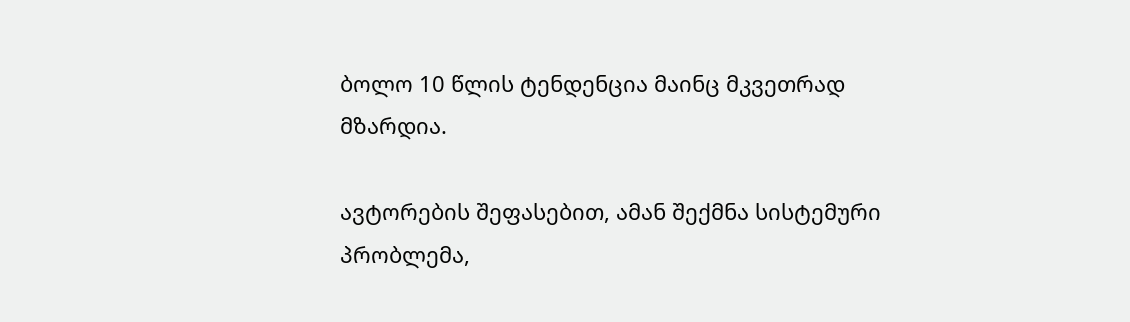ბოლო 10 წლის ტენდენცია მაინც მკვეთრად მზარდია.

ავტორების შეფასებით, ამან შექმნა სისტემური პრობლემა,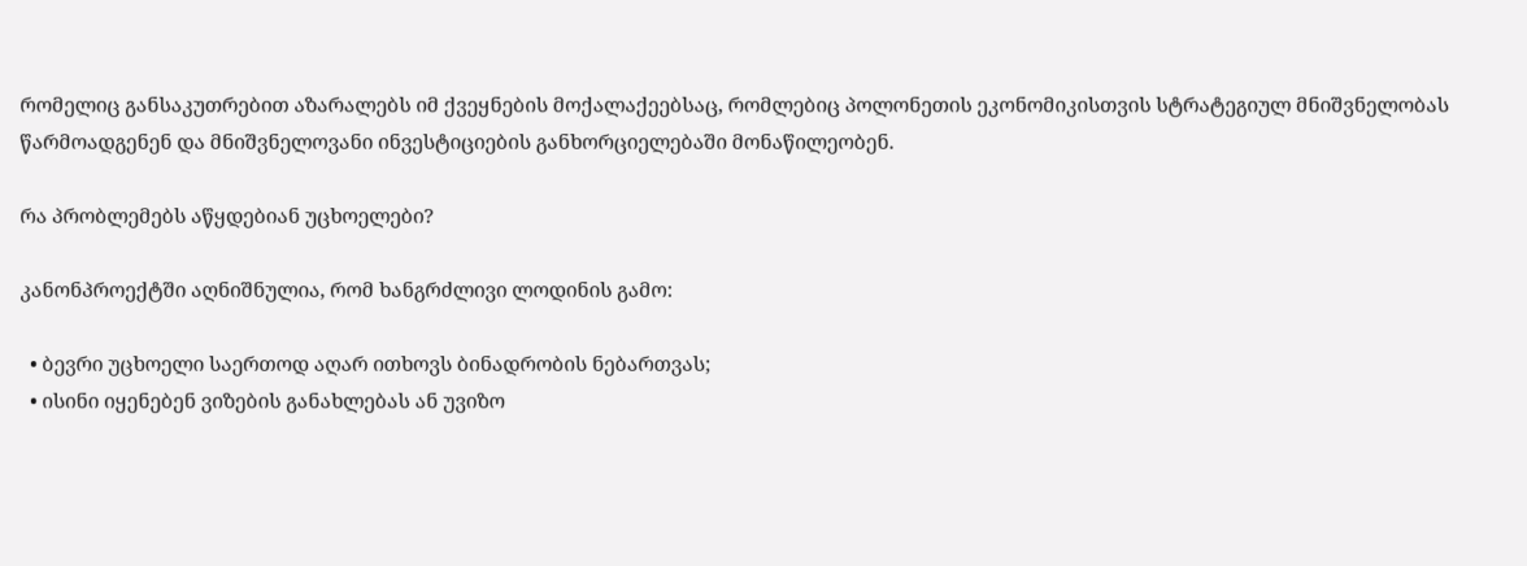რომელიც განსაკუთრებით აზარალებს იმ ქვეყნების მოქალაქეებსაც, რომლებიც პოლონეთის ეკონომიკისთვის სტრატეგიულ მნიშვნელობას წარმოადგენენ და მნიშვნელოვანი ინვესტიციების განხორციელებაში მონაწილეობენ.

რა პრობლემებს აწყდებიან უცხოელები?

კანონპროექტში აღნიშნულია, რომ ხანგრძლივი ლოდინის გამო:

  • ბევრი უცხოელი საერთოდ აღარ ითხოვს ბინადრობის ნებართვას;
  • ისინი იყენებენ ვიზების განახლებას ან უვიზო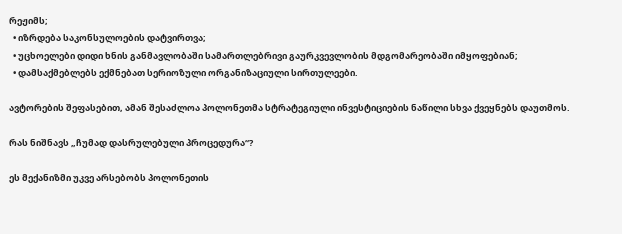რეჟიმს;
  • იზრდება საკონსულოების დატვირთვა;
  • უცხოელები დიდი ხნის განმავლობაში სამართლებრივი გაურკვევლობის მდგომარეობაში იმყოფებიან;
  • დამსაქმებლებს ექმნებათ სერიოზული ორგანიზაციული სირთულეები.

ავტორების შეფასებით, ამან შესაძლოა პოლონეთმა სტრატეგიული ინვესტიციების ნაწილი სხვა ქვეყნებს დაუთმოს.

რას ნიშნავს „ჩუმად დასრულებული პროცედურა“?

ეს მექანიზმი უკვე არსებობს პოლონეთის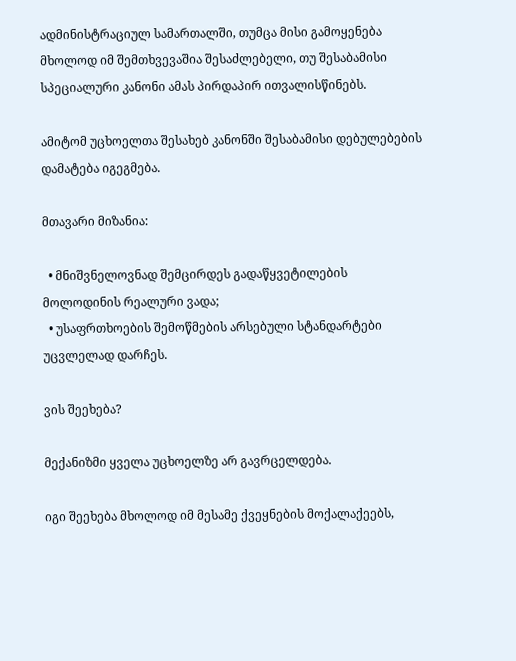ადმინისტრაციულ სამართალში, თუმცა მისი გამოყენება მხოლოდ იმ შემთხვევაშია შესაძლებელი, თუ შესაბამისი სპეციალური კანონი ამას პირდაპირ ითვალისწინებს.

ამიტომ უცხოელთა შესახებ კანონში შესაბამისი დებულებების დამატება იგეგმება.

მთავარი მიზანია:

  • მნიშვნელოვნად შემცირდეს გადაწყვეტილების მოლოდინის რეალური ვადა;
  • უსაფრთხოების შემოწმების არსებული სტანდარტები უცვლელად დარჩეს.

ვის შეეხება?

მექანიზმი ყველა უცხოელზე არ გავრცელდება.

იგი შეეხება მხოლოდ იმ მესამე ქვეყნების მოქალაქეებს,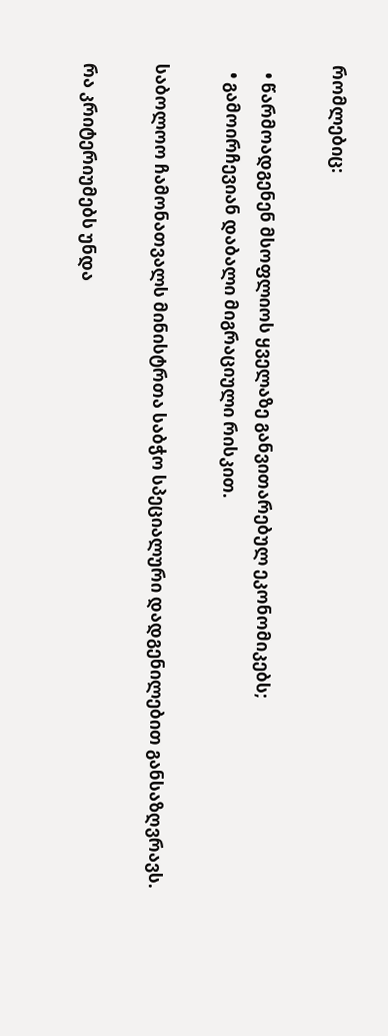რომლებიც:

  • წარმოადგენენ მსოფლიოს ყველაზე განვითარებულ ეკონომიკებს;
  • გამოირჩევიან დაბალი მიგრაციული რისკით.

საბოლოო ჩამონათვალს მინისტრთა საბჭო სპეციალური დადგენილებით განსაზღვრავს.

რა კრიტერიუმებს უნდა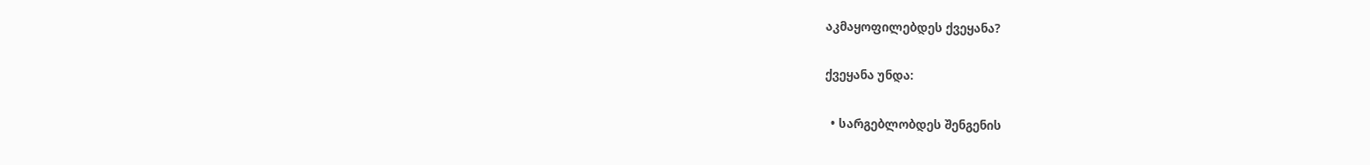აკმაყოფილებდეს ქვეყანა?

ქვეყანა უნდა:

  • სარგებლობდეს შენგენის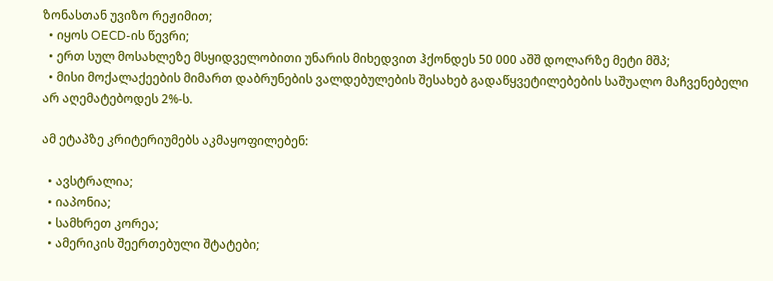ზონასთან უვიზო რეჟიმით;
  • იყოს OECD-ის წევრი;
  • ერთ სულ მოსახლეზე მსყიდველობითი უნარის მიხედვით ჰქონდეს 50 000 აშშ დოლარზე მეტი მშპ;
  • მისი მოქალაქეების მიმართ დაბრუნების ვალდებულების შესახებ გადაწყვეტილებების საშუალო მაჩვენებელი არ აღემატებოდეს 2%-ს.

ამ ეტაპზე კრიტერიუმებს აკმაყოფილებენ:

  • ავსტრალია;
  • იაპონია;
  • სამხრეთ კორეა;
  • ამერიკის შეერთებული შტატები;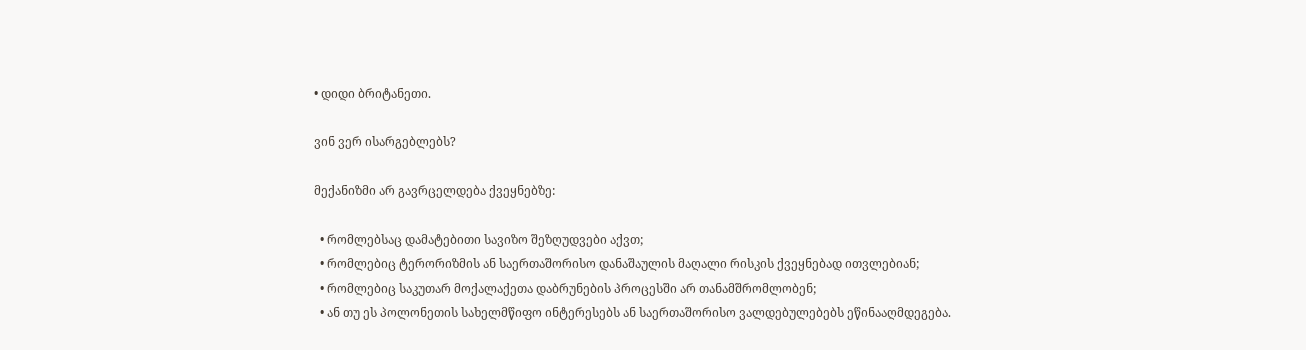• დიდი ბრიტანეთი.

ვინ ვერ ისარგებლებს?

მექანიზმი არ გავრცელდება ქვეყნებზე:

  • რომლებსაც დამატებითი სავიზო შეზღუდვები აქვთ;
  • რომლებიც ტერორიზმის ან საერთაშორისო დანაშაულის მაღალი რისკის ქვეყნებად ითვლებიან;
  • რომლებიც საკუთარ მოქალაქეთა დაბრუნების პროცესში არ თანამშრომლობენ;
  • ან თუ ეს პოლონეთის სახელმწიფო ინტერესებს ან საერთაშორისო ვალდებულებებს ეწინააღმდეგება.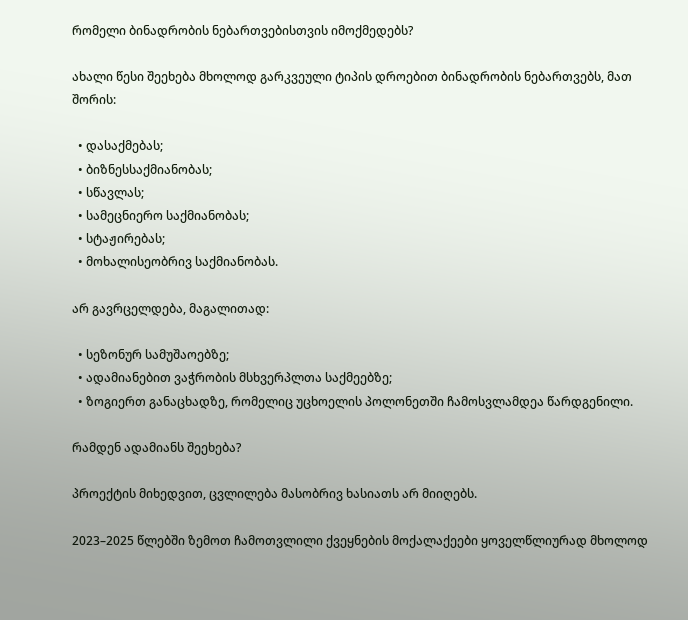რომელი ბინადრობის ნებართვებისთვის იმოქმედებს?

ახალი წესი შეეხება მხოლოდ გარკვეული ტიპის დროებით ბინადრობის ნებართვებს, მათ შორის:

  • დასაქმებას;
  • ბიზნესსაქმიანობას;
  • სწავლას;
  • სამეცნიერო საქმიანობას;
  • სტაჟირებას;
  • მოხალისეობრივ საქმიანობას.

არ გავრცელდება, მაგალითად:

  • სეზონურ სამუშაოებზე;
  • ადამიანებით ვაჭრობის მსხვერპლთა საქმეებზე;
  • ზოგიერთ განაცხადზე, რომელიც უცხოელის პოლონეთში ჩამოსვლამდეა წარდგენილი.

რამდენ ადამიანს შეეხება?

პროექტის მიხედვით, ცვლილება მასობრივ ხასიათს არ მიიღებს.

2023–2025 წლებში ზემოთ ჩამოთვლილი ქვეყნების მოქალაქეები ყოველწლიურად მხოლოდ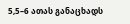5,5–6 ათას განაცხადს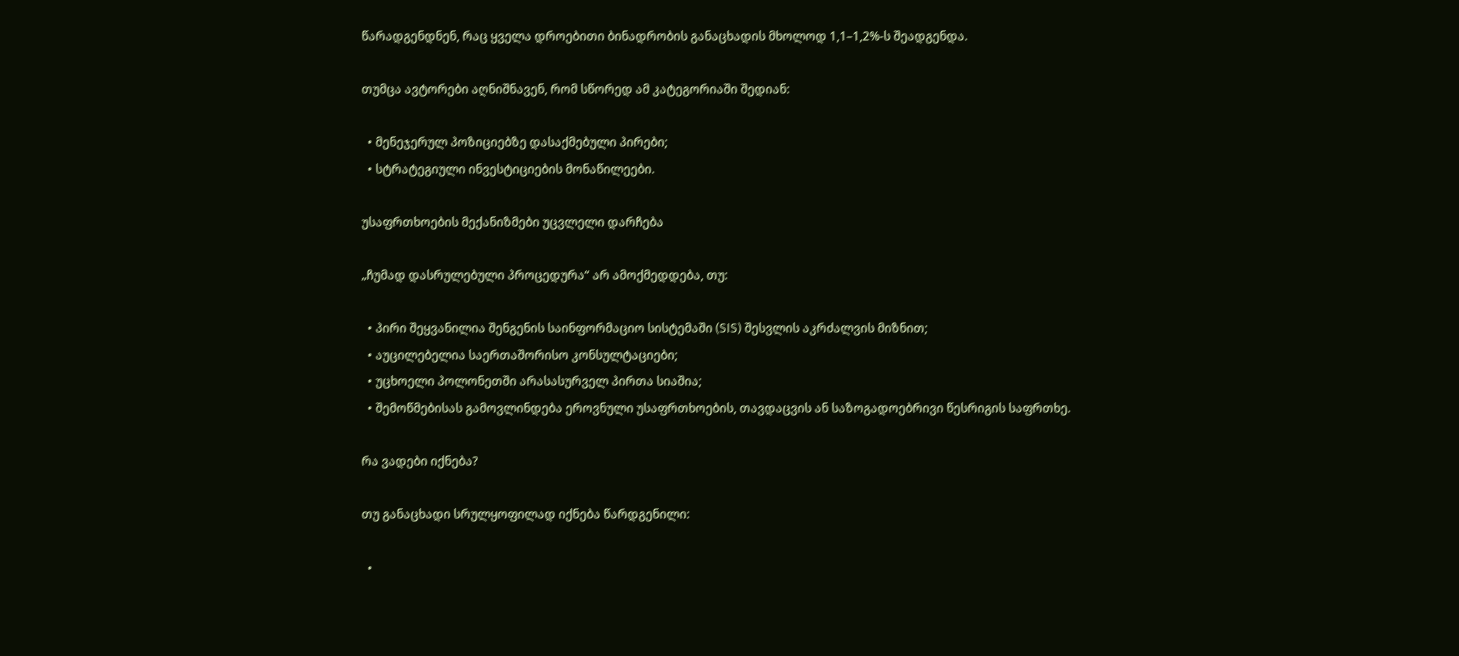წარადგენდნენ, რაც ყველა დროებითი ბინადრობის განაცხადის მხოლოდ 1,1–1,2%-ს შეადგენდა.

თუმცა ავტორები აღნიშნავენ, რომ სწორედ ამ კატეგორიაში შედიან:

  • მენეჯერულ პოზიციებზე დასაქმებული პირები;
  • სტრატეგიული ინვესტიციების მონაწილეები.

უსაფრთხოების მექანიზმები უცვლელი დარჩება

„ჩუმად დასრულებული პროცედურა“ არ ამოქმედდება, თუ:

  • პირი შეყვანილია შენგენის საინფორმაციო სისტემაში (SIS) შესვლის აკრძალვის მიზნით;
  • აუცილებელია საერთაშორისო კონსულტაციები;
  • უცხოელი პოლონეთში არასასურველ პირთა სიაშია;
  • შემოწმებისას გამოვლინდება ეროვნული უსაფრთხოების, თავდაცვის ან საზოგადოებრივი წესრიგის საფრთხე.

რა ვადები იქნება?

თუ განაცხადი სრულყოფილად იქნება წარდგენილი:

  •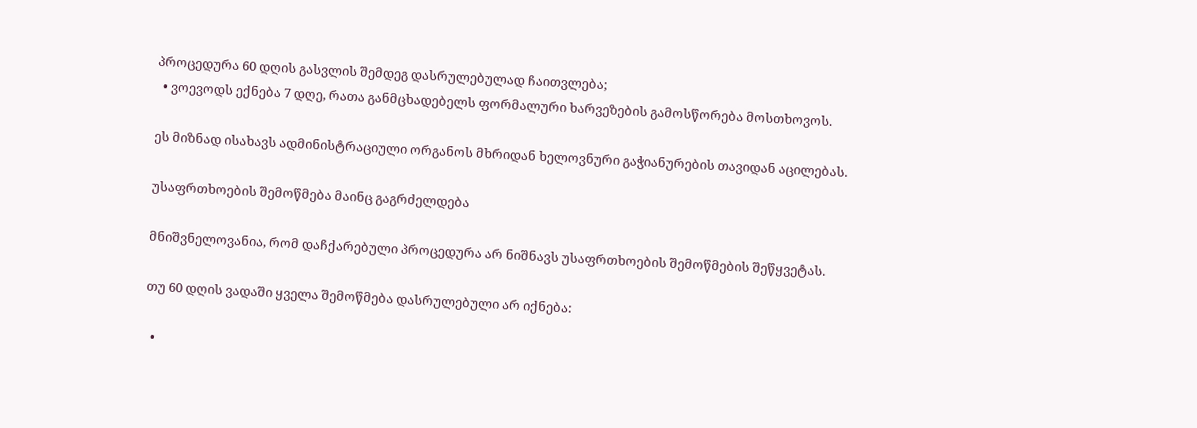პროცედურა 60 დღის გასვლის შემდეგ დასრულებულად ჩაითვლება;
  • ვოევოდს ექნება 7 დღე, რათა განმცხადებელს ფორმალური ხარვეზების გამოსწორება მოსთხოვოს.

ეს მიზნად ისახავს ადმინისტრაციული ორგანოს მხრიდან ხელოვნური გაჭიანურების თავიდან აცილებას.

უსაფრთხოების შემოწმება მაინც გაგრძელდება

მნიშვნელოვანია, რომ დაჩქარებული პროცედურა არ ნიშნავს უსაფრთხოების შემოწმების შეწყვეტას.

თუ 60 დღის ვადაში ყველა შემოწმება დასრულებული არ იქნება:

  •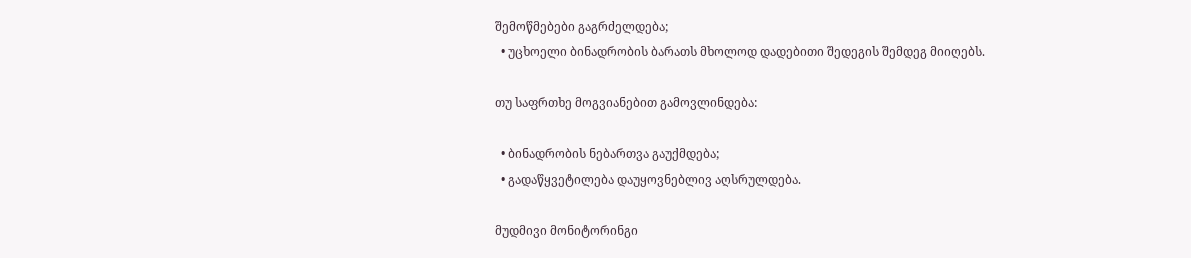შემოწმებები გაგრძელდება;
  • უცხოელი ბინადრობის ბარათს მხოლოდ დადებითი შედეგის შემდეგ მიიღებს.

თუ საფრთხე მოგვიანებით გამოვლინდება:

  • ბინადრობის ნებართვა გაუქმდება;
  • გადაწყვეტილება დაუყოვნებლივ აღსრულდება.

მუდმივი მონიტორინგი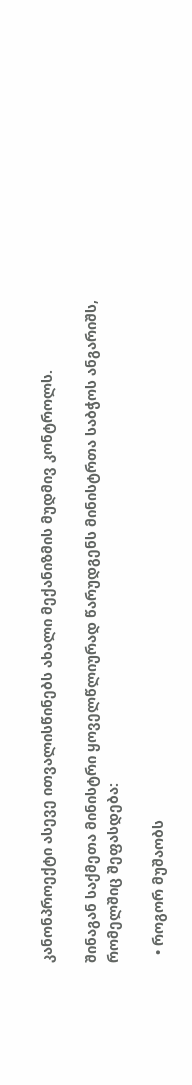კანონპროექტი ასევე ითვალისწინებს ახალი მექანიზმის მუდმივ კონტროლს.

შინაგან საქმეთა მინისტრი ყოველწლიურად წარუდგენს მინისტრთა საბჭოს ანგარიშს, რომელშიც შეფასდება:

  • როგორ მუშაობს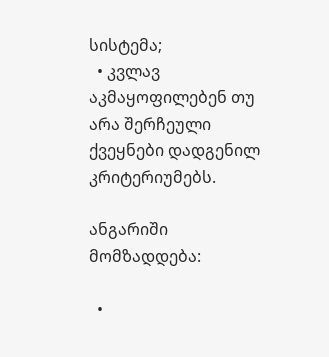სისტემა;
  • კვლავ აკმაყოფილებენ თუ არა შერჩეული ქვეყნები დადგენილ კრიტერიუმებს.

ანგარიში მომზადდება:

  •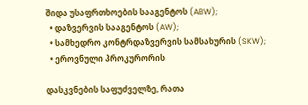შიდა უსაფრთხოების სააგენტოს (ABW);
  • დაზვერვის სააგენტოს (AW);
  • სამხედრო კონტრდაზვერვის სამსახურის (SKW);
  • ეროვნული პროკურორის

დასკვნების საფუძველზე, რათა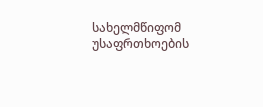სახელმწიფომ უსაფრთხოების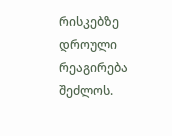რისკებზე დროული რეაგირება შეძლოს.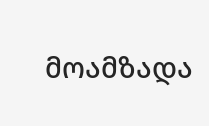მოამზადა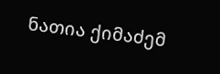ნათია ქიმაძემ